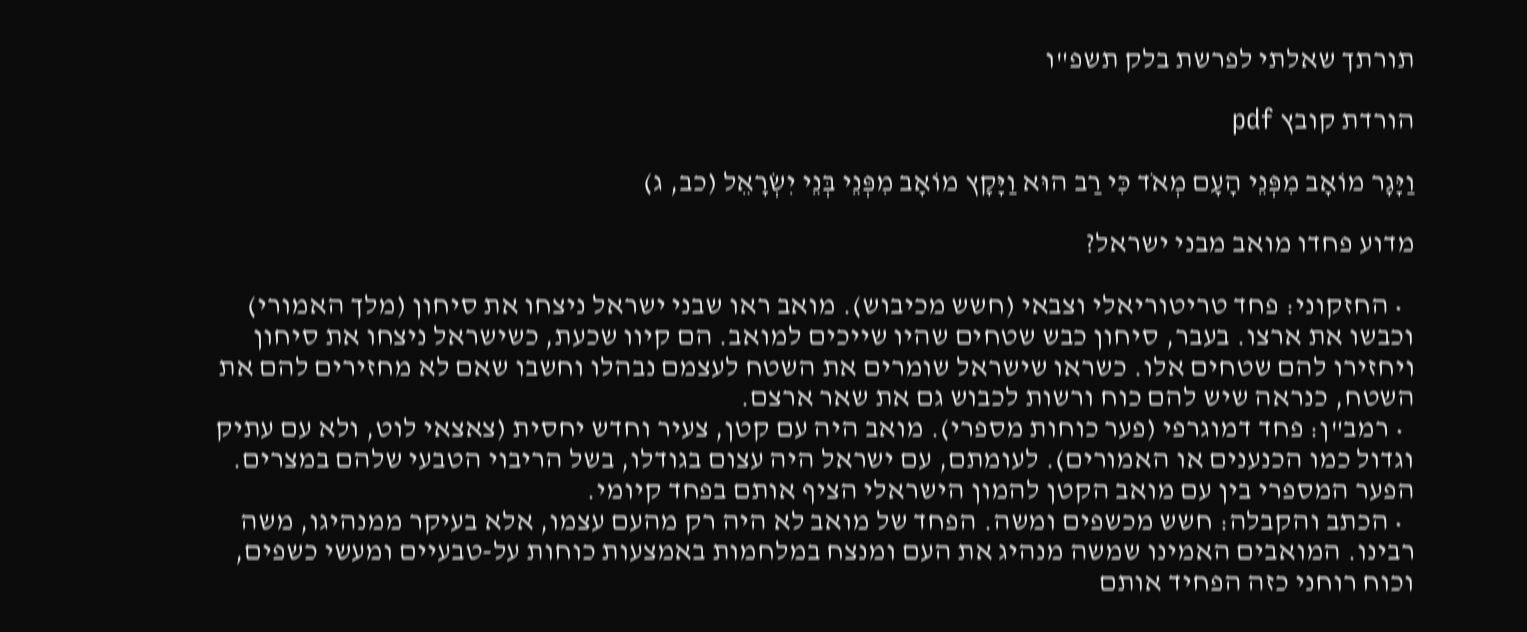תורתך שאלתי לפרשת בלק תשפ"ו

הורדת קובץ pdf

וַיָּגָר מוֹאָב מִפְּנֵי הָעָם מְאֹד כִּי רַב הוּא וַיָּקָץ מוֹאָב מִפְּנֵי בְּנֵי יִשְׂרָאֵל (כב, ג)

מדוע פחדו מואב מבני ישראל?

  • החזקוני: פחד טריטוריאלי וצבאי (חשש מכיבוש). מואב ראו שבני ישראל ניצחו את סיחון (מלך האמורי) וכבשו את ארצו. בעבר, סיחון כבש שטחים שהיו שייכים למואב. הם קיוו שכעת, כשישראל ניצחו את סיחון ויחזירו להם שטחים אלו. כשראו שישראל שומרים את השטח לעצמם נבהלו וחשבו שאם לא מחזירים להם את השטח, כנראה שיש להם כוח ורשות לכבוש גם את שאר ארצם.
  • רמב"ן: פחד דמוגרפי (פער כוחות מספרי). מואב היה עם קטן, צעיר וחדש יחסית (צאצאי לוט, ולא עם עתיק וגדול כמו הכנענים או האמורים). לעומתם, עם ישראל היה עצום בגודלו, בשל הריבוי הטבעי שלהם במצרים. הפער המספרי בין עם מואב הקטן להמון הישראלי הציף אותם בפחד קיומי.
  • הכתב והקבלה: חשש מכשפים ומשה. הפחד של מואב לא היה רק מהעם עצמו, אלא בעיקר ממנהיגו, משה רבינו. המואבים האמינו שמשה מנהיג את העם ומנצח במלחמות באמצעות כוחות על-טבעיים ומעשי כשפים, וכוח רוחני כזה הפחיד אותם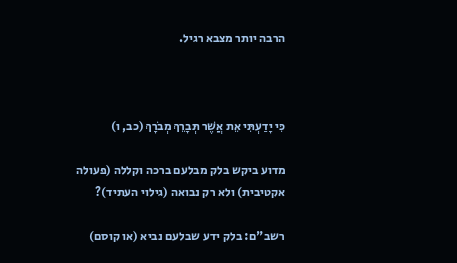הרבה יותר מצבא רגיל.



כִּי יָדַעְתִּי אֵת אֲשֶׁר תְּבָרֵךְ מְבֹרָךְ (כב, ו)

מדוע ביקש בלק מבלעם ברכה וקללה (פעולה אקטיבית) ולא רק נבואה (גילוי העתיד)?

רשב"ם: בלק ידע שבלעם נביא (או קוסם)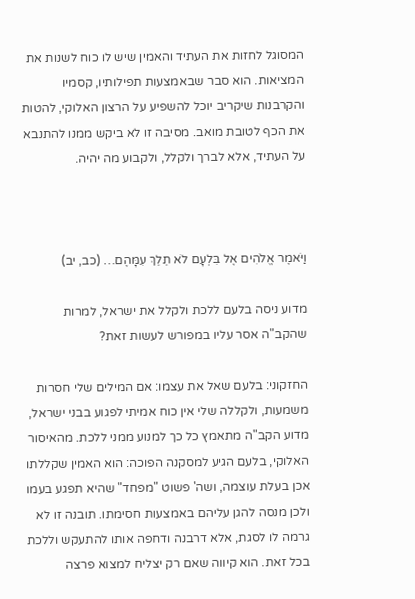המסוגל לחזות את העתיד והאמין שיש לו כוח לשנות את המציאות. הוא סבר שבאמצעות תפילותיו, קסמיו והקרבנות שיקריב יוכל להשפיע על הרצון האלוקי, להטות את הכף לטובת מואב. מסיבה זו לא ביקש ממנו להתנבא על העתיד, אלא לברך ולקלל, ולקבוע מה יהיה.



וַיֹּאמֶר אֱלֹהִים אֶל בִּלְעָם לֹא תֵלֵךְ עִמָּהֶם… (כב, יב)

מדוע ניסה בלעם ללכת ולקלל את ישראל, למרות שהקב"ה אסר עליו במפורש לעשות זאת?

החזקוני: בלעם שאל את עצמו: אם המילים שלי חסרות משמעות, ולקללה שלי אין כוח אמיתי לפגוע בבני ישראל, מדוע הקב"ה מתאמץ כל כך למנוע ממני ללכת. מהאיסור האלוקי, בלעם הגיע למסקנה הפוכה: הוא האמין שקללתו אכן בעלת עוצמה, ושה' פשוט "מפחד" שהיא תפגע בעמו ולכן מנסה להגן עליהם באמצעות חסימתו. תובנה זו לא גרמה לו לסגת, אלא דרבנה ודחפה אותו להתעקש וללכת בכל זאת. הוא קיווה שאם רק יצליח למצוא פרצה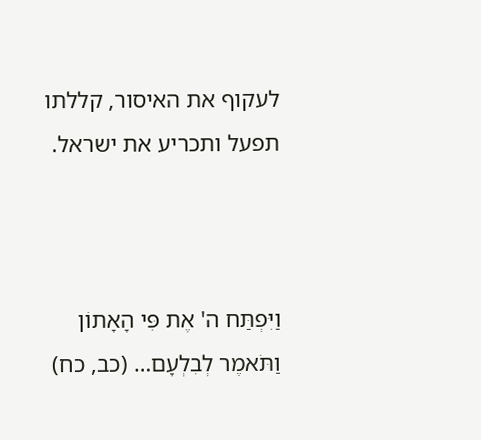לעקוף את האיסור, קללתו תפעל ותכריע את ישראל.



וַיִּפְתַּח ה' אֶת פִּי הָאָתוֹן וַתֹּאמֶר לְבִלְעָם… (כב, כח)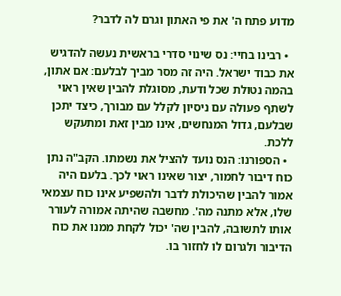מדוע פתח ה' את פי האתון וגרם לה לדבר?

  • רבינו בחיי: נס שינוי סדרי בראשית נעשה להדגיש את כבוד ישראל. היה זה מסר מביך לבלעם: אם אתון, בהמה נטולת שכל ודעת, מסוגלת להבין שאין ראוי לשתף פעולה עם ניסיון לקלל עם מבורך, כיצד יתכן שבלעם, גדול המנחשים, אינו מבין זאת ומתעקש ללכת.
  • הספורנו: הנס נועד להציל את נשמתו. הקב"ה נתן כוח דיבור לחמור, יצור שאינו ראוי לכך. בלעם היה אמור להבין שהיכולת לדבר ולהשפיע אינו כוח עצמאי שלו, אלא מתנה מה'. מחשבה שהיתה אמורה לעורר אותו לתשובה, להבין שה' יכול לקחת ממנו את כוח הדיבור ולגרום לו לחזור בו.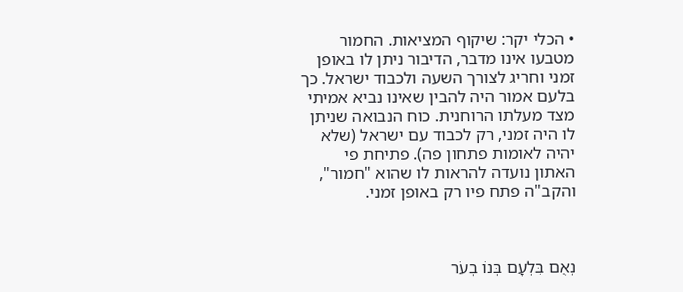• הכלי יקר: שיקוף המציאות. החמור מטבעו אינו מדבר, הדיבור ניתן לו באופן זמני וחריג לצורך השעה ולכבוד ישראל. כך בלעם אמור היה להבין שאינו נביא אמיתי מצד מעלתו הרוחנית. כוח הנבואה שניתן לו היה זמני, רק לכבוד עם ישראל (שלא יהיה לאומות פתחון פה). פתיחת פי האתון נועדה להראות לו שהוא "חמור", והקב"ה פתח פיו רק באופן זמני.



נְאֻם בִּלְעָם בְּנוֹ בְעֹר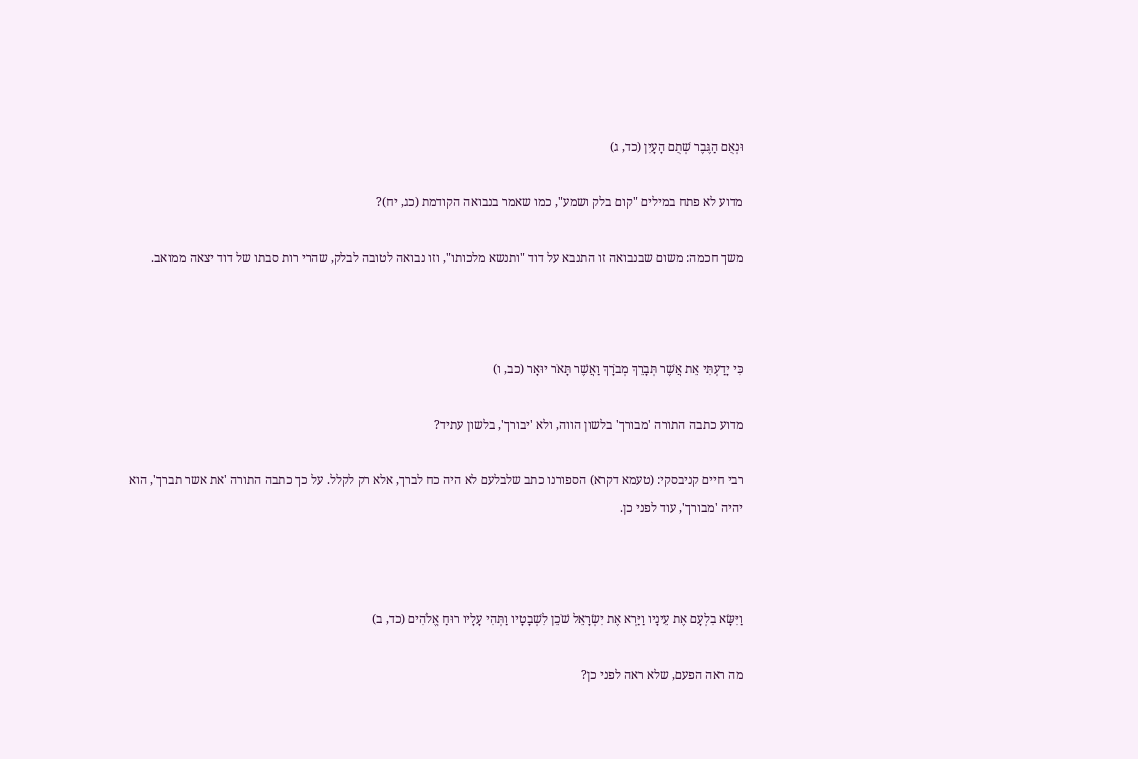וּנְאֻם הַגֶּבֶר שְׁתֻם הָעָיִן (כד, ג)

מדוע לא פתח במילים "קום בלק ושמע", כמו שאמר בנבואה הקודמת (כג, יח)?

משך חכמה: משום שבנבואה זו התנבא על דוד "ותנשא מלכותו", וזו נבואה לטובה לבלק, שהרי רות סבתו של דוד יצאה ממואב.



כִּי יָדַעְתִּי אֵת אֲשֶׁר תְּבָרֵךְ מְבֹרָךְ וַאֲשֶׁר תָּאֹר יוּאָר (כב, ו)

מדוע כתבה התורה 'מבורך' בלשון הווה, ולא 'יבורך', בלשון עתיד?

רבי חיים קניבסקי: (טעמא דקרא) הספורנו כתב שלבלעם לא היה כח לברך, אלא רק לקלל. על כך כתבה התורה 'את אשר תברך', הוא יהיה 'מבורך', עוד לפני כן.



וַיִּשָּׂא בִלְעָם אֶת עֵינָיו וַיַּרְא אֶת יִשְׂרָאֵל שֹׁכֵן לִשְׁבָטָיו וַתְּהִי עָלָיו רוּחַ אֱלֹהִים (כד, ב)

מה ראה הפעם, שלא ראה לפני כן?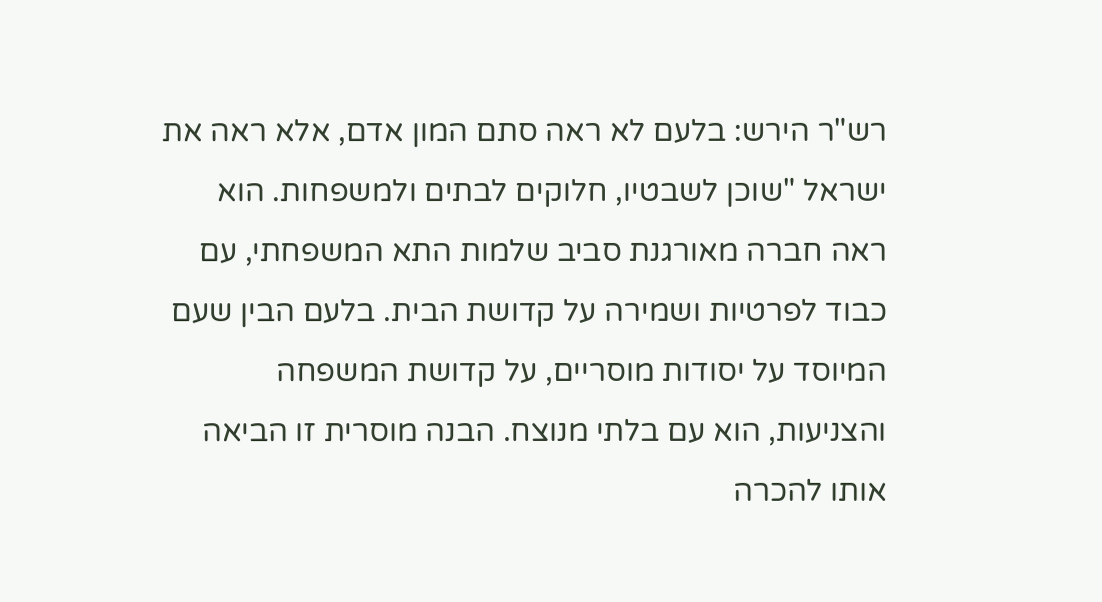רש"ר הירש: בלעם לא ראה סתם המון אדם, אלא ראה את ישראל "שוכן לשבטיו, חלוקים לבתים ולמשפחות. הוא ראה חברה מאורגנת סביב שלמות התא המשפחתי, עם כבוד לפרטיות ושמירה על קדושת הבית. בלעם הבין שעם המיוסד על יסודות מוסריים, על קדושת המשפחה והצניעות, הוא עם בלתי מנוצח. הבנה מוסרית זו הביאה אותו להכרה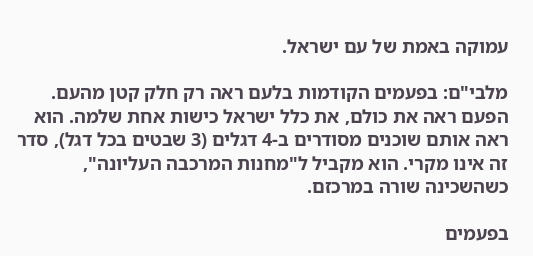עמוקה באמת של עם ישראל.

מלבי"ם: בפעמים הקודמות בלעם ראה רק חלק קטן מהעם. הפעם ראה את כולם, את כלל ישראל כישות אחת שלמה. הוא ראה אותם שוכנים מסודרים ב-4 דגלים (3 שבטים בכל דגל), סדר זה אינו מקרי. הוא מקביל ל"מחנות המרכבה העליונה", כשהשכינה שורה במרכזם.

בפעמים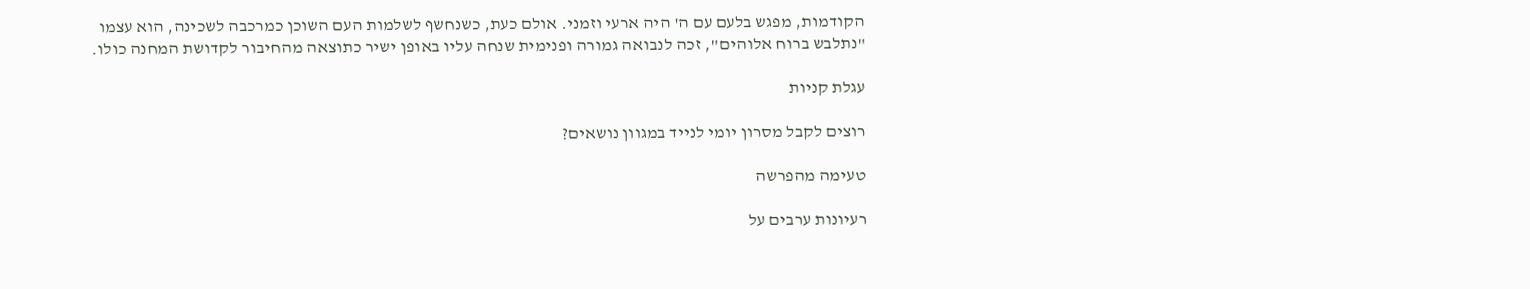הקודמות, מפגש בלעם עם ה' היה ארעי וזמני. אולם כעת, כשנחשף לשלמות העם השוכן כמרכבה לשכינה, הוא עצמו "נתלבש ברוח אלוהים", זכה לנבואה גמורה ופנימית שנחה עליו באופן ישיר כתוצאה מהחיבור לקדושת המחנה כולו.

עגלת קניות

רוצים לקבל מסרון יומי לנייד במגוון נושאים?

טעימה מהפרשה

רעיונות ערבים על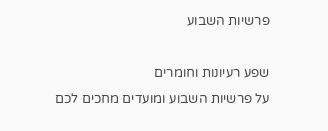פרשיות השבוע

שפע רעיונות וחומרים
על פרשיות השבוע ומועדים מחכים לכם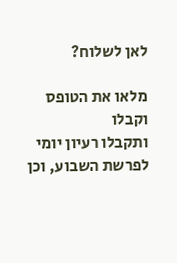לאן לשלוח?

מלאו את הטופס וקבלו
ותקבלו רעיון יומי לפרשת השבוע, וכן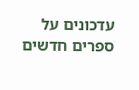עדכונים על ספרים חדשים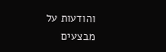והודעות על מבצעים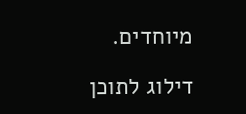מיוחדים.

דילוג לתוכן